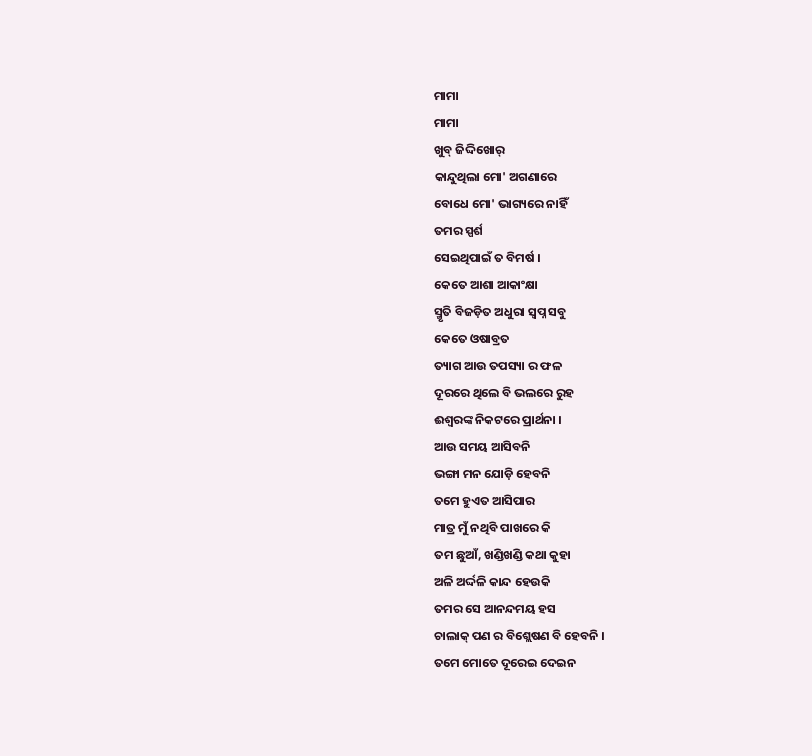ମାମା
ମାମା
ଖୁବ୍ ଜିଦ୍ଦିଖୋର୍
କାନ୍ଦୁଥିଲା ମୋ' ଅଗଣାରେ
ବୋଧେ ମୋ' ଭାଗ୍ୟରେ ନାହିଁ
ତମର ସ୍ପର୍ଶ
ସେଇଥିପାଇଁ ତ ବିମର୍ଷ ।
କେତେ ଆଶା ଆକାଂକ୍ଷା
ସ୍ମୃତି ବିଜଡ଼ିତ ଅଧୁରା ସ୍ବପ୍ନ ସବୁ
କେତେ ଓଷାବ୍ରତ
ତ୍ୟାଗ ଆଉ ତପସ୍ୟା ର ଫଳ
ଦୂରରେ ଥିଲେ ବି ଭଲରେ ରୁହ
ଈଶ୍ବରଙ୍କ ନିକଟରେ ପ୍ରାର୍ଥନା ।
ଆଉ ସମୟ ଆସିବନି
ଭଙ୍ଗା ମନ ଯୋଡ଼ି ହେବନି
ତମେ ହୁଏତ ଆସିପାର
ମାତ୍ର ମୁଁ ନଥିବି ପାଖରେ କି
ତମ ଛୁଆଁ, ଖଣ୍ଡିଖଣ୍ଡି କଥା କୁହା
ଅଳି ଅର୍ଦ୍ଦଳି କାନ୍ଦ ହେଉକି
ତମର ସେ ଆନନ୍ଦମୟ ହସ
ଚାଲାକ୍ ପଣ ର ବିଶ୍ଲେଷଣ ବି ହେବନି ।
ତମେ ମୋତେ ଦୂରେଇ ଦେଇନ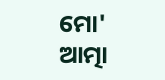ମୋ' ଆତ୍ମା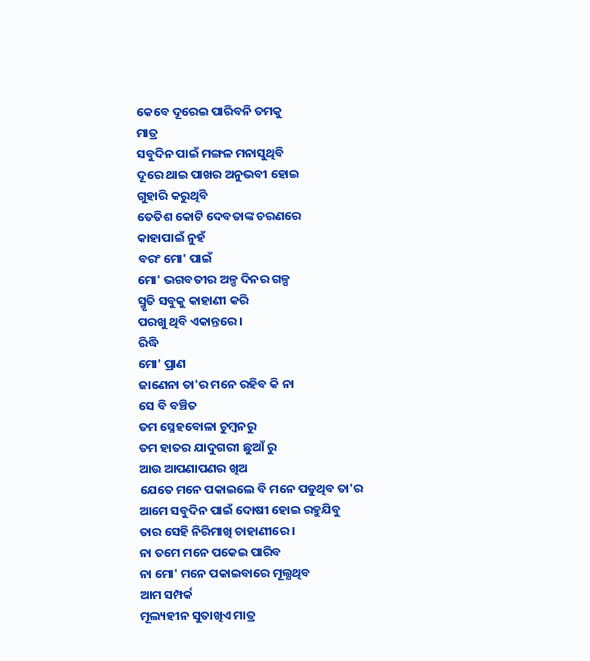କେବେ ଦୂରେଇ ପାରିବନି ତମକୁ
ମାତ୍ର
ସବୁଦିନ ପାଇଁ ମଙ୍ଗଳ ମନାସୁଥିବି
ଦୂରେ ଥାଇ ପାଖର ଅନୁଭବୀ ହୋଇ
ଗୁହାରି କରୁଥିବି
ତେତିଶ କୋଟି ଦେବତାଙ୍କ ଚରଣରେ
କାହାପାଇଁ ନୁହଁ
ବରଂ ମୋ' ପାଇଁ
ମୋ' ଭଗବତୀର ଅଳ୍ପ ଦିନର ଗଳ୍ପ
ସ୍ମୃତି ସବୁକୁ କାହାଣୀ କରି
ପରଖୁ ଥିବି ଏକାନ୍ତରେ ।
ରିଦ୍ଧି
ମୋ' ପ୍ରାଣ
ଜାଣେନା ତା'ର ମନେ ରହିବ କି ନା
ସେ ବି ବଞ୍ଚିତ
ତମ ସ୍ନେହବୋଳା ଚୁମ୍ବନରୁ
ତମ ହାତର ଯାଦୁଗରୀ ଛୁଆଁ ରୁ
ଆଉ ଆପଣାପଣର ଖିଅ
ଯେତେ ମନେ ପକାଇଲେ ବି ମନେ ପଡୁଥିବ ତା'ର
ଆମେ ସବୁଦିନ ପାଇଁ ଦୋଷୀ ହୋଇ ରହୁଯିବୁ
ତାର ସେହି ନିରିମାଖି ଚାହାଣୀରେ ।
ନା ତମେ ମନେ ପକେଇ ପାରିବ
ନା ମୋ' ମନେ ପକାଇବାରେ ମୂଲ୍ଯଥିବ
ଆମ ସମ୍ପର୍କ
ମୂଲ୍ୟହୀନ ସୁତାଖିଏ ମାତ୍ର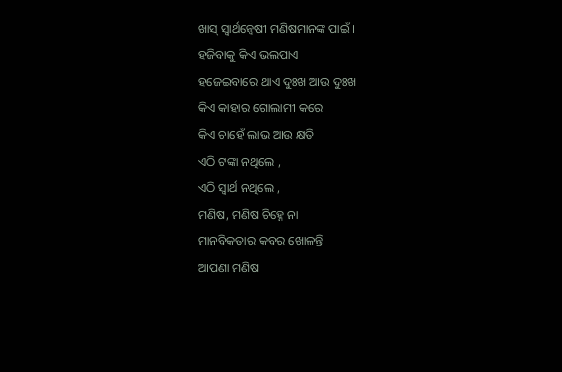ଖାସ୍ ସ୍ବାର୍ଥନ୍ବେଷୀ ମଣିଷମାନଙ୍କ ପାଇଁ ।
ହଜିବାକୁ କିଏ ଭଲପାଏ
ହଜେଇବାରେ ଥାଏ ଦୁଃଖ ଆଉ ଦୁଃଖ
କିଏ କାହାର ଗୋଲାମୀ କରେ
କିଏ ଚାହେଁ ଲାଭ ଆଉ କ୍ଷତି
ଏଠି ଟଙ୍କା ନଥିଲେ ,
ଏଠି ସ୍ବାର୍ଥ ନଥିଲେ ,
ମଣିଷ, ମଣିଷ ଚିହ୍ନେ ନା
ମାନବିକତାର କବର ଖୋଳନ୍ତି
ଆପଣା ମଣିଷ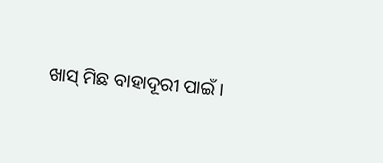ଖାସ୍ ମିଛ ବାହାଦୂରୀ ପାଇଁ ।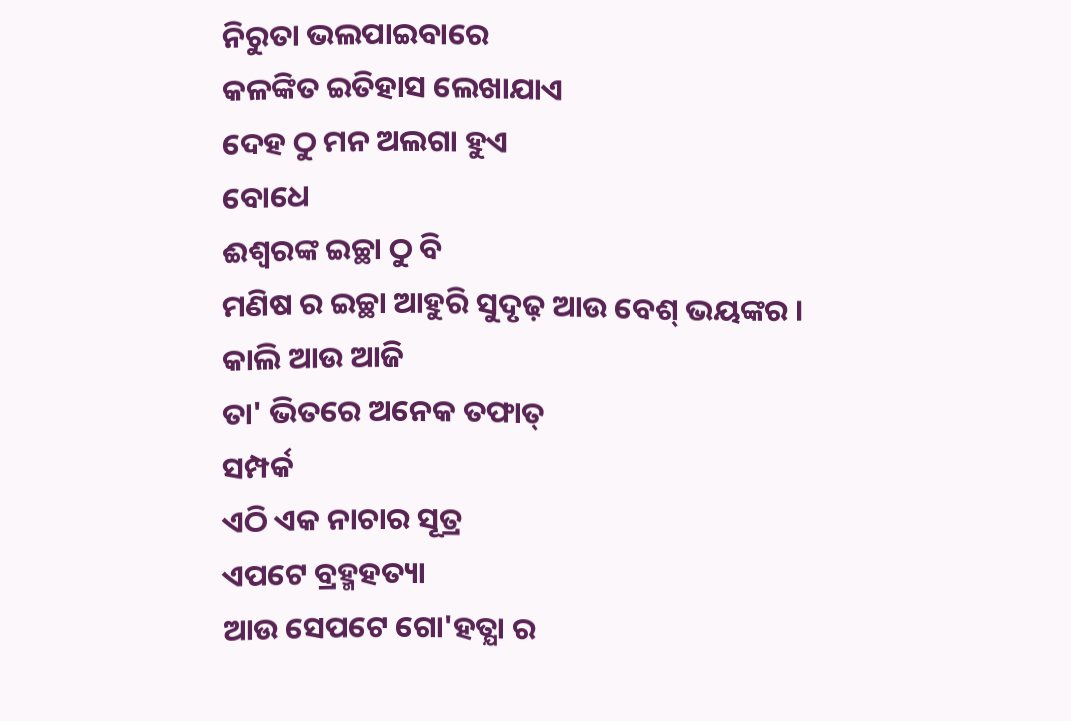ନିରୁତା ଭଲପାଇବାରେ
କଳଙ୍କିତ ଇତିହାସ ଲେଖାଯାଏ
ଦେହ ଠୁ ମନ ଅଲଗା ହୁଏ
ବୋଧେ
ଈଶ୍ବରଙ୍କ ଇଚ୍ଛା ଠୁ ବି
ମଣିଷ ର ଇଚ୍ଛା ଆହୁରି ସୁଦୃଢ଼ ଆଉ ବେଶ୍ ଭୟଙ୍କର ।
କାଲି ଆଉ ଆଜି
ତା' ଭିତରେ ଅନେକ ତଫାତ୍
ସମ୍ପର୍କ
ଏଠି ଏକ ନାଚାର ସୂତ୍ର
ଏପଟେ ବ୍ରହ୍ମହତ୍ୟା
ଆଉ ସେପଟେ ଗୋ'ହତ୍ଯା ର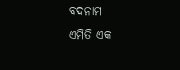ବଦନାମ
ଏମିତି ଏକ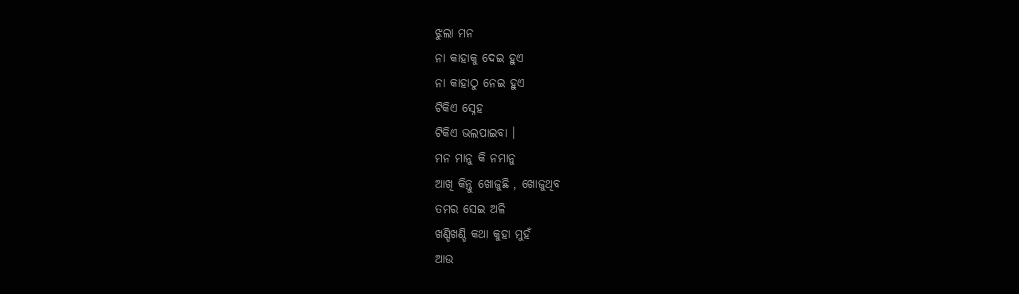ଝୁଲା ମନ
ନା କାହାକୁ ଦେଇ ହୁଏ
ନା କାହାଠୁ ନେଇ ହୁଏ
ଟିକିଏ ସ୍ନେହ
ଟିକିଏ ଭଲପାଇବା ।
ମନ ମାନୁ କି ନମାନୁ
ଆଖି କିନ୍ତୁ ଖୋଜୁଛି , ଖୋଜୁଥିବ
ତମର ସେଇ ଅଳି
ଖଣ୍ଡିଖଣ୍ଡି କଥା କୁହା ମୁହଁ
ଆଉ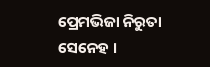ପ୍ରେମଭିଜା ନିରୁତା ସେନେହ ।